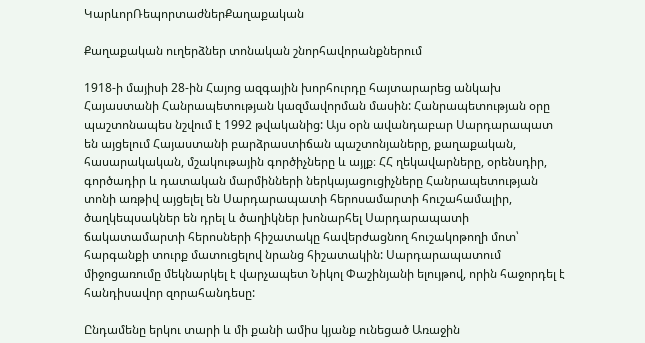ԿարևորՌեպորտաժներՔաղաքական

Քաղաքական ուղերձներ տոնական շնորհավորանքներում

1918-ի մայիսի 28-ին Հայոց ազգային խորհուրդը հայտարարեց անկախ Հայաստանի Հանրապետության կազմավորման մասին: Հանրապետության օրը պաշտոնապես նշվում է 1992 թվականից: Այս օրն ավանդաբար Սարդարապատ են այցելում Հայաստանի բարձրաստիճան պաշտոնյաները, քաղաքական, հասարակական, մշակութային գործիչները և այլք։ ՀՀ ղեկավարները, օրենսդիր, գործադիր և դատական մարմինների ներկայացուցիչները Հանրապետության տոնի առթիվ այցելել են Սարդարապատի հերոսամարտի հուշահամալիր, ծաղկեպսակներ են դրել և ծաղիկներ խոնարհել Սարդարապատի ճակատամարտի հերոսների հիշատակը հավերժացնող հուշակոթողի մոտ՝ հարգանքի տուրք մատուցելով նրանց հիշատակին: Սարդարապատում միջոցառումը մեկնարկել է վարչապետ Նիկոլ Փաշինյանի ելույթով, որին հաջորդել է հանդիսավոր զորահանդեսը:

Ընդամենը երկու տարի և մի քանի ամիս կյանք ունեցած Առաջին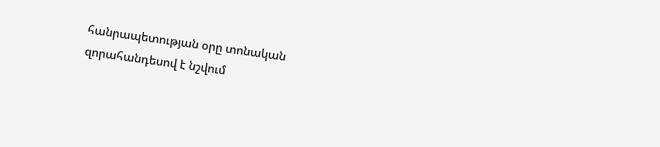հանրապետության օրը տոնական զորահանդեսով է նշվում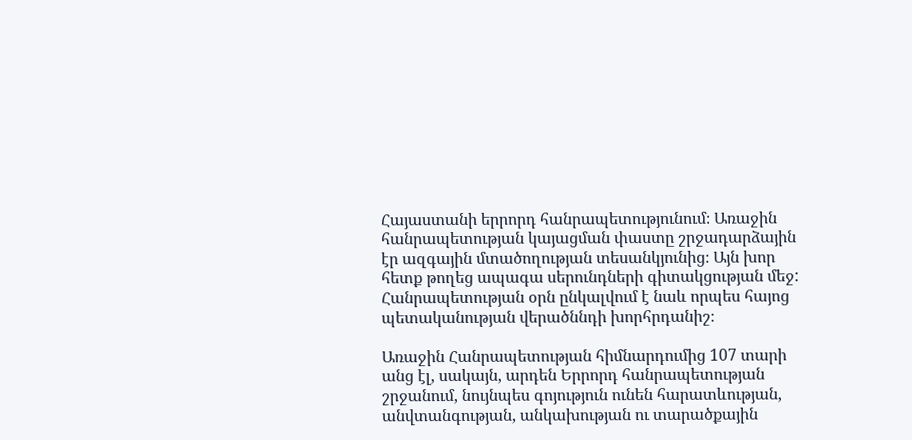Հայաստանի երրորդ հանրապետությունում։ Առաջին հանրապետության կայացման փաստը շրջադարձային էր ազգային մտածողության տեսանկյունից։ Այն խոր հետք թողեց ապագա սերունդների գիտակցության մեջ: Հանրապետության օրն ընկալվում է նաև որպես հայոց պետականության վերածննդի խորհրդանիշ։

Առաջին Հանրապետության հիմնարդումից 107 տարի անց էլ, սակայն, արդեն Երրորդ հանրապետության շրջանում, նույնպես գոյություն ունեն հարատևության, անվտանգության, անկախության ու տարածքային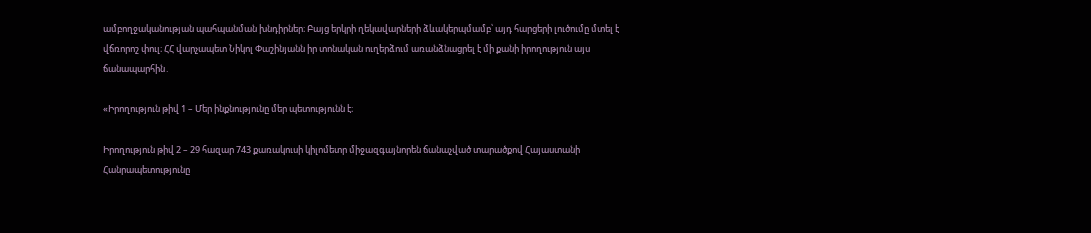ամբողջականության պահպանման խնդիրներ։ Բայց երկրի ղեկավարների ձևակերպմամբ՝ այդ հարցերի լուծումը մտել է վճռորոշ փուլ։ ՀՀ վարչապետ Նիկոլ Փաշինյանն իր տոնական ուղերձում առանձնացրել է մի քանի իրողություն այս ճանապարհին․

«Իրողություն թիվ 1 – Մեր ինքնությունը մեր պետությունն է։

Իրողություն թիվ 2 – 29 հազար 743 քառակուսի կիլոմետր միջազգայնորեն ճանաչված տարածքով Հայաստանի Հանրապետությունը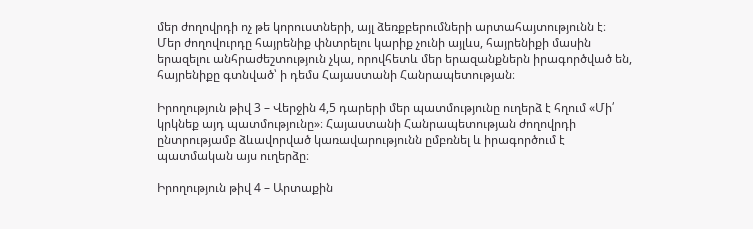մեր ժողովրդի ոչ թե կորուստների, այլ ձեռքբերումների արտահայտությունն է։ Մեր ժողովուրդը հայրենիք փնտրելու կարիք չունի այլևս, հայրենիքի մասին երազելու անհրաժեշտություն չկա, որովհետև մեր երազանքներն իրագործված են, հայրենիքը գտնված՝ ի դեմս Հայաստանի Հանրապետության։

Իրողություն թիվ 3 – Վերջին 4,5 դարերի մեր պատմությունը ուղերձ է հղում «Մի՛ կրկնեք այդ պատմությունը»։ Հայաստանի Հանրապետության ժողովրդի ընտրությամբ ձևավորված կառավարությունն ըմբռնել և իրագործում է պատմական այս ուղերձը։

Իրողություն թիվ 4 – Արտաքին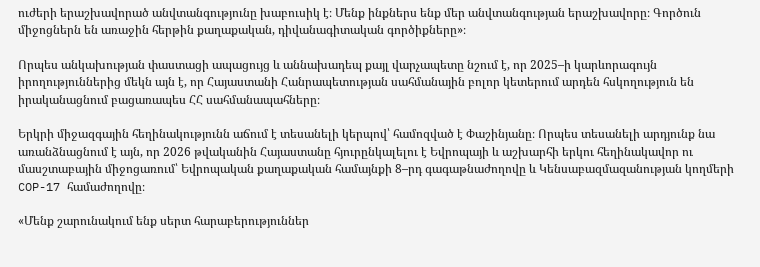ուժերի երաշխավորած անվտանգությունը խաբուսիկ է։ Մենք ինքներս ենք մեր անվտանգության երաշխավորը։ Գործուն միջոցներն են առաջին հերթին քաղաքական, դիվանագիտական գործիքները»։

Որպես անկախության փաստացի ապացույց և աննախադեպ քայլ վարչապետը նշում է, որ 2025–ի կարևորագույն իրողություններից մեկն այն է, որ Հայաստանի Հանրապետության սահմանային բոլոր կետերում արդեն հսկողություն են իրականացնում բացառապես ՀՀ սահմանապահները։

Երկրի միջազգային հեղինակությունն աճում է տեսանելի կերպով՝ համոզված է Փաշինյանը։ Որպես տեսանելի արդյունք նա առանձնացնում է այն, որ 2026 թվականին Հայաստանը հյուրընկալելու է Եվրոպայի և աշխարհի երկու հեղինակավոր ու մասշտաբային միջոցառում՝ Եվրոպական քաղաքական համայնքի 8–րդ գագաթնաժողովը և Կենսաբազմազանության կողմերի COP-17 համաժողովը։

«Մենք շարունակում ենք սերտ հարաբերություններ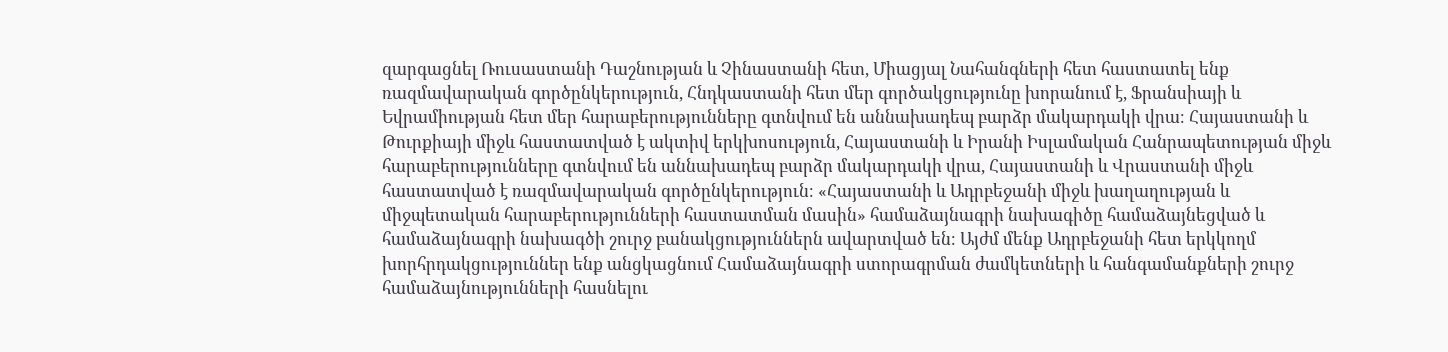զարգացնել Ռուսաստանի Դաշնության և Չինաստանի հետ, Միացյալ Նահանգների հետ հաստատել ենք ռազմավարական գործընկերություն, Հնդկաստանի հետ մեր գործակցությունը խորանում է, Ֆրանսիայի և Եվրամիության հետ մեր հարաբերությունները գտնվում են աննախադեպ բարձր մակարդակի վրա։ Հայաստանի և Թուրքիայի միջև հաստատված է ակտիվ երկխոսություն, Հայաստանի և Իրանի Իսլամական Հանրապետության միջև հարաբերությունները գտնվում են աննախադեպ բարձր մակարդակի վրա, Հայաստանի և Վրաստանի միջև հաստատված է ռազմավարական գործընկերություն։ «Հայաստանի և Ադրբեջանի միջև խաղաղության և միջպետական հարաբերությունների հաստատման մասին» համաձայնագրի նախագիծը համաձայնեցված և համաձայնագրի նախագծի շուրջ բանակցություններն ավարտված են։ Այժմ մենք Ադրբեջանի հետ երկկողմ խորհրդակցություններ ենք անցկացնում Համաձայնագրի ստորագրման ժամկետների և հանգամանքների շուրջ համաձայնությունների հասնելու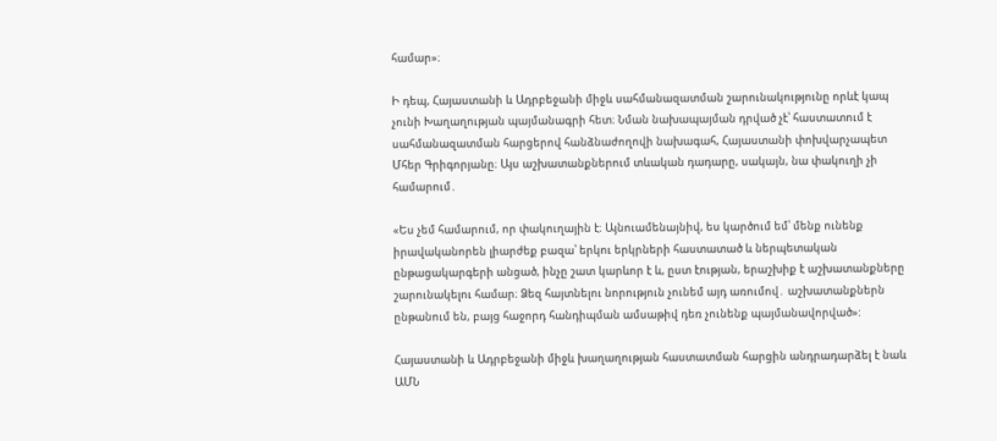համար»։

Ի դեպ, Հայաստանի և Ադրբեջանի միջև սահմանազատման շարունակությունը որևէ կապ չունի Խաղաղության պայմանագրի հետ։ Նման նախապայման դրված չէ՝ հաստատում է սահմանազատման հարցերով հանձնաժողովի նախագահ, Հայաստանի փոխվարչապետ Մհեր Գրիգորյանը։ Այս աշխատանքներում տևական դադարը, սակայն, նա փակուղի չի համարում․

«Ես չեմ համարում, որ փակուղային է։ Այնուամենայնիվ, ես կարծում եմ՝ մենք ունենք իրավականորեն լիարժեք բազա՝ երկու երկրների հաստատած և ներպետական ընթացակարգերի անցած, ինչը շատ կարևոր է և, ըստ էության, երաշխիք է աշխատանքները շարունակելու համար։ Ձեզ հայտնելու նորություն չունեմ այդ առումով․ աշխատանքներն ընթանում են, բայց հաջորդ հանդիպման ամսաթիվ դեռ չունենք պայմանավորված»:

Հայաստանի և Ադրբեջանի միջև խաղաղության հաստատման հարցին անդրադարձել է նաև ԱՄՆ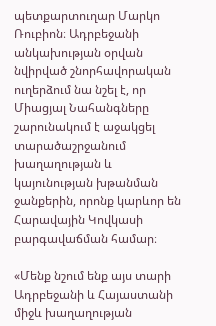պետքարտուղար Մարկո Ռուբիոն։ Ադրբեջանի անկախության օրվան նվիրված շնորհավորական ուղերձում նա նշել է, որ Միացյալ Նահանգները շարունակում է աջակցել տարածաշրջանում խաղաղության և կայունության խթանման ջանքերին, որոնք կարևոր են Հարավային Կովկասի բարգավաճման համար։

«Մենք նշում ենք այս տարի Ադրբեջանի և Հայաստանի միջև խաղաղության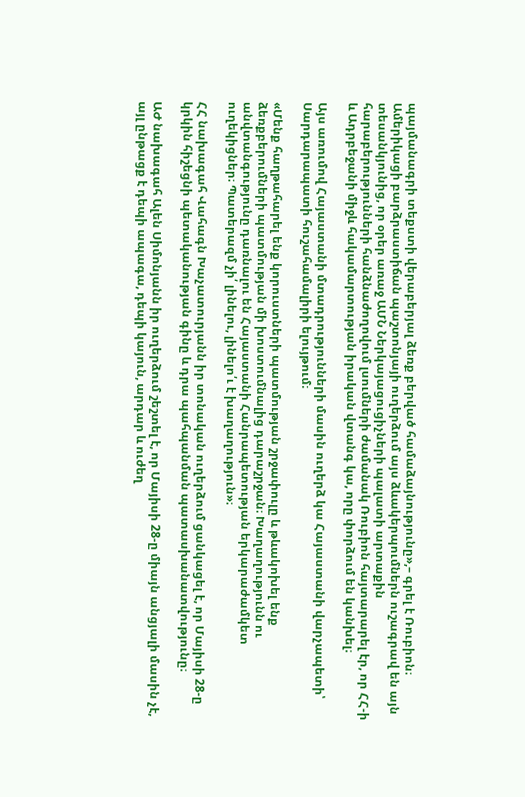պայմանագրի տեքստի վերաբերյալ ձեռք բերված համաձայնությունը»,– գրել է Ռուբիոն։ Ամերիկացի բարձրաստիճան պաշտոնյայի ուղերձում այս ձևակերպումներն ուշագրավ են այն տեսանկյունից, որ օրեր առաջ ԱՄՆ Ներկայացուցիչների պալատի արտաքին հարաբերությունների հանձնաժողովում լսումների ժամանակ Ռուբիոն հայտարարել էր, որ ՀՀ-ի և Ադրբեջանի միջև հակամարտության իրական վտանգ կա, որը փորձում են կանխել։

Այս առումով Հայաստանի մտադրությունների մասին ուղերձ կա Հայաստանի վարչապետի՝ Սարդարապատի հուշահամալիրի ելույթում։

«Մենք հաղթահարել ենք կորուստների պատմության շրջափուլը և թևակոխել ենք ձեռքբերումների պատմության մի խոստումնալից դարաշրջան։ Խաղաղությունն ու անվտանգությունը դառնալու են Հայաստանի Հանրապետության երկարաժամկետ ուղեկիցներ։ Պատերազմ չի՛ լինելու, լինելո՛ւ է խաղաղություն»։

ՀՀ նախագահ Վահագն Խաչատուրյանն իր տոնական ուղերձում ցանկացել է, որ Մայիսի 28-ը կրկին հիշեցնի պետականության գինը և դրա պահպանման պատասխանատվությունը։

ԱԺ նախագահ Ալեն Սիմոնյանն իր ուղերձում շեշտել է, որ Մայիսի 28-ը միայն անցյալի մասին չէ, այլ ընթացք է դեպի ապագա, դեպի կայուն, արդար և ուժեղ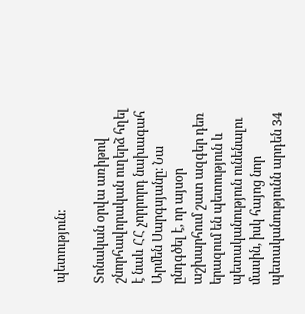պետություն:

Տոնական օրվա առիթով շնորհավորական ուղերձ հղել է նաև ՀՀ չորրորդ նախագահ Արմեն Սարգսյանը։ Նա ընդգծել է, որ այսօր աշխարհում շատ ազգեր դեռ երազում են պետություն և պետականություն ունենալու մասին, իսկ հայոց նոր պետականությունն արդեն 34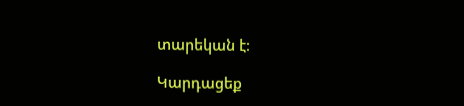տարեկան է։

Կարդացեք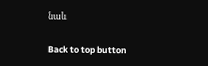նաև

Back to top button